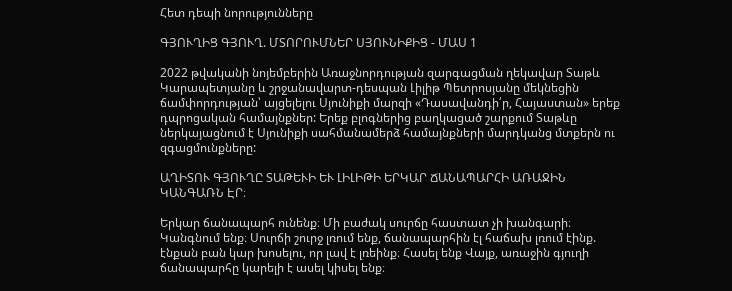Հետ դեպի նորությունները

ԳՅՈՒՂԻՑ ԳՅՈՒՂ. ՄՏՈՐՈՒՄՆԵՐ ՍՅՈՒՆԻՔԻՑ - ՄԱՍ 1

2022 թվականի նոյեմբերին Առաջնորդության զարգացման ղեկավար Տաթև Կարապետյանը և շրջանավարտ-դեսպան Լիլիթ Պետրոսյանը մեկնեցին ճամփորդության՝ այցելելու Սյունիքի մարզի «Դասավանդի՛ր, Հայաստան» երեք դպրոցական համայնքներ: Երեք բլոգներից բաղկացած շարքում Տաթևը ներկայացնում է Սյունիքի սահմանամերձ համայնքների մարդկանց մտքերն ու զգացմունքները:

ԱՂԻՏՈՒ ԳՅՈՒՂԸ ՏԱԹԵՒԻ ԵՒ ԼԻԼԻԹԻ ԵՐԿԱՐ ՃԱՆԱՊԱՐՀԻ ԱՌԱՋԻՆ ԿԱՆԳԱՌՆ ԷՐ։

Երկար ճանապարհ ունենք։ Մի բաժակ սուրճը հաստատ չի խանգարի։ Կանգնում ենք։ Սուրճի շուրջ լռում ենք, ճանապարհին էլ հաճախ լռում էինք. էնքան բան կար խոսելու, որ լավ է լռեինք։ Հասել ենք Վայք, առաջին գյուղի ճանապարհը կարելի է ասել կիսել ենք։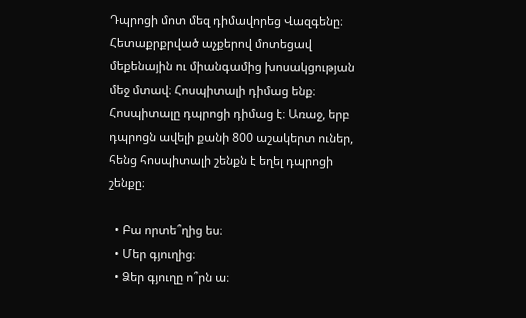Դպրոցի մոտ մեզ դիմավորեց Վազգենը։ Հետաքրքրված աչքերով մոտեցավ մեքենային ու միանգամից խոսակցության մեջ մտավ։ Հոսպիտալի դիմաց ենք։ Հոսպիտալը դպրոցի դիմաց է։ Առաջ, երբ դպրոցն ավելի քանի 800 աշակերտ ուներ, հենց հոսպիտալի շենքն է եղել դպրոցի շենքը։

  • Բա որտե՞ղից ես։
  • Մեր գյուղից։
  • Ձեր գյուղը ո՞րն ա։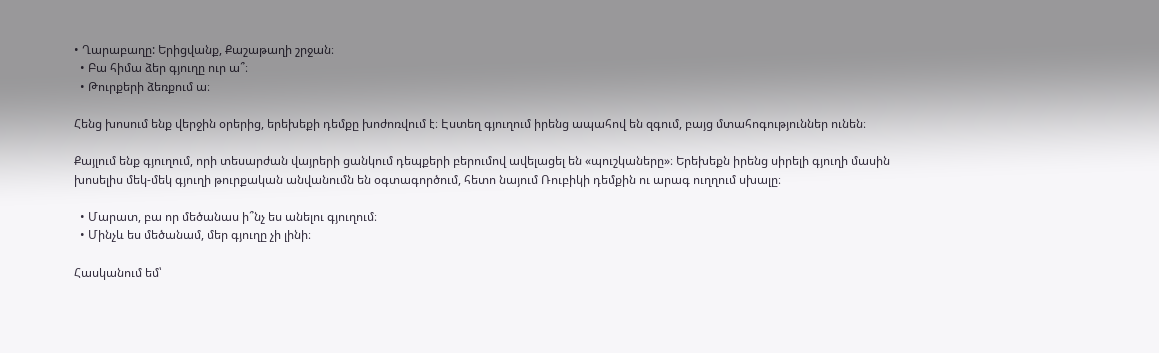• Ղարաբաղը: Երիցվանք, Քաշաթաղի շրջան։
  • Բա հիմա ձեր գյուղը ուր ա՞։
  • Թուրքերի ձեռքում ա։

Հենց խոսում ենք վերջին օրերից, երեխեքի դեմքը խոժոռվում է։ Էստեղ գյուղում իրենց ապահով են զգում, բայց մտահոգություններ ունեն։

Քայլում ենք գյուղում, որի տեսարժան վայրերի ցանկում դեպքերի բերումով ավելացել են «պուշկաները»։ Երեխեքն իրենց սիրելի գյուղի մասին խոսելիս մեկ-մեկ գյուղի թուրքական անվանումն են օգտագործում, հետո նայում Ռուբիկի դեմքին ու արագ ուղղում սխալը։

  • Մարատ, բա որ մեծանաս ի՞նչ ես անելու գյուղում։
  • Մինչև ես մեծանամ, մեր գյուղը չի լինի։

Հասկանում եմ՝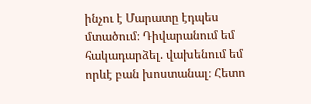ինչու է Մարատը էդպես մտածում։ Դիվարանում եմ հակադարձել. վախենում եմ որևէ բան խոստանալ։ Հետո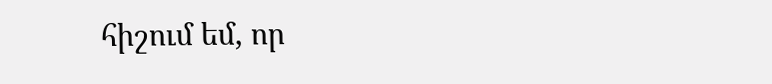հիշում եմ, որ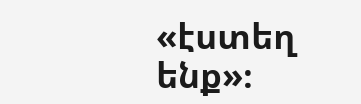«էստեղ ենք»։